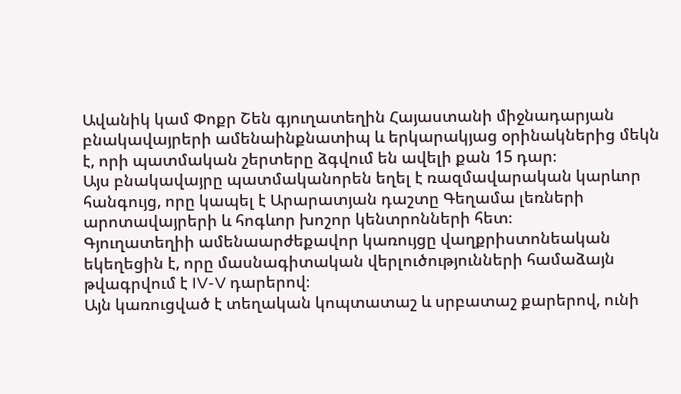Ավանիկ կամ Փոքր Շեն գյուղատեղին Հայաստանի միջնադարյան բնակավայրերի ամենաինքնատիպ և երկարակյաց օրինակներից մեկն է, որի պատմական շերտերը ձգվում են ավելի քան 15 դար։
Այս բնակավայրը պատմականորեն եղել է ռազմավարական կարևոր հանգույց, որը կապել է Արարատյան դաշտը Գեղամա լեռների արոտավայրերի և հոգևոր խոշոր կենտրոնների հետ։
Գյուղատեղիի ամենաարժեքավոր կառույցը վաղքրիստոնեական եկեղեցին է, որը մասնագիտական վերլուծությունների համաձայն թվագրվում է IV-V դարերով։
Այն կառուցված է տեղական կոպտատաշ և սրբատաշ քարերով, ունի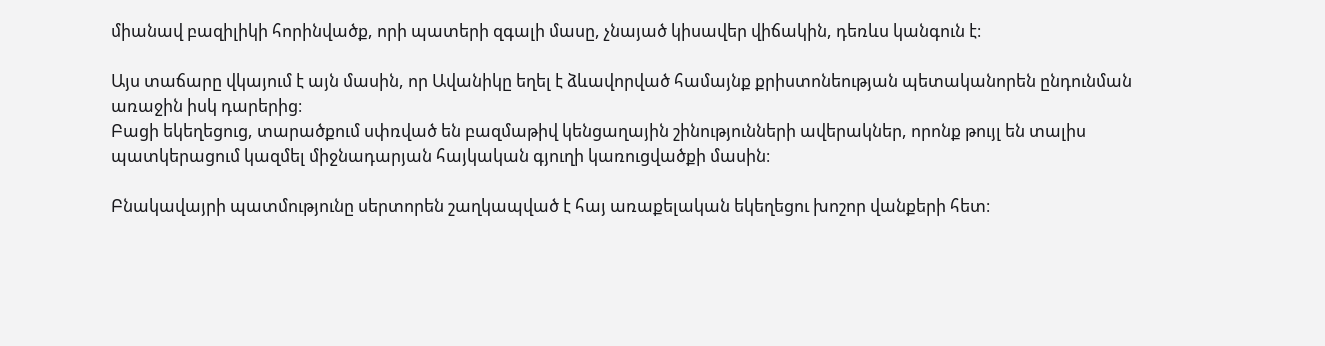միանավ բազիլիկի հորինվածք, որի պատերի զգալի մասը, չնայած կիսավեր վիճակին, դեռևս կանգուն է։

Այս տաճարը վկայում է այն մասին, որ Ավանիկը եղել է ձևավորված համայնք քրիստոնեության պետականորեն ընդունման առաջին իսկ դարերից։
Բացի եկեղեցուց, տարածքում սփռված են բազմաթիվ կենցաղային շինությունների ավերակներ, որոնք թույլ են տալիս պատկերացում կազմել միջնադարյան հայկական գյուղի կառուցվածքի մասին։

Բնակավայրի պատմությունը սերտորեն շաղկապված է հայ առաքելական եկեղեցու խոշոր վանքերի հետ։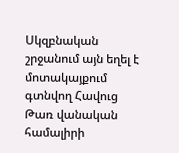Սկզբնական շրջանում այն եղել է մոտակայքում գտնվող Հավուց Թառ վանական համալիրի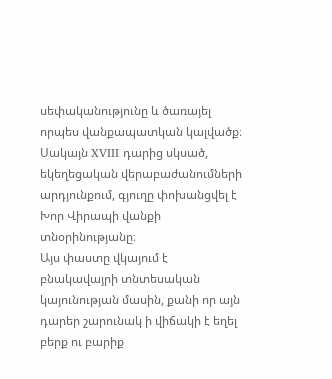սեփականությունը և ծառայել որպես վանքապատկան կալվածք։
Սակայն XVIII դարից սկսած, եկեղեցական վերաբաժանումների արդյունքում, գյուղը փոխանցվել է Խոր Վիրապի վանքի տնօրինությանը։
Այս փաստը վկայում է բնակավայրի տնտեսական կայունության մասին, քանի որ այն դարեր շարունակ ի վիճակի է եղել բերք ու բարիք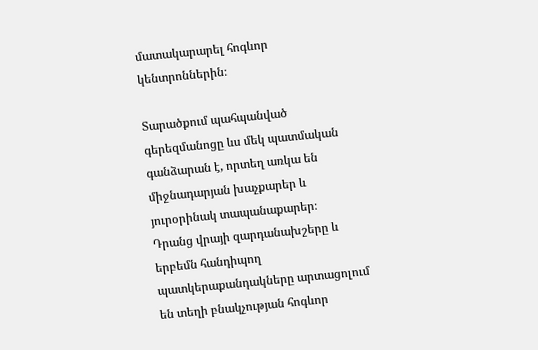մատակարարել հոգևոր կենտրոններին։

Տարածքում պահպանված գերեզմանոցը ևս մեկ պատմական գանձարան է, որտեղ առկա են միջնադարյան խաչքարեր և յուրօրինակ տապանաքարեր։
Դրանց վրայի զարդանախշերը և երբեմն հանդիպող պատկերաքանդակները արտացոլում են տեղի բնակչության հոգևոր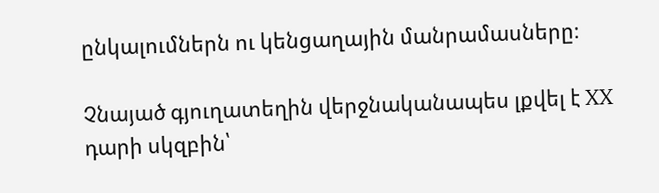ընկալումներն ու կենցաղային մանրամասները։

Չնայած գյուղատեղին վերջնականապես լքվել է XX դարի սկզբին՝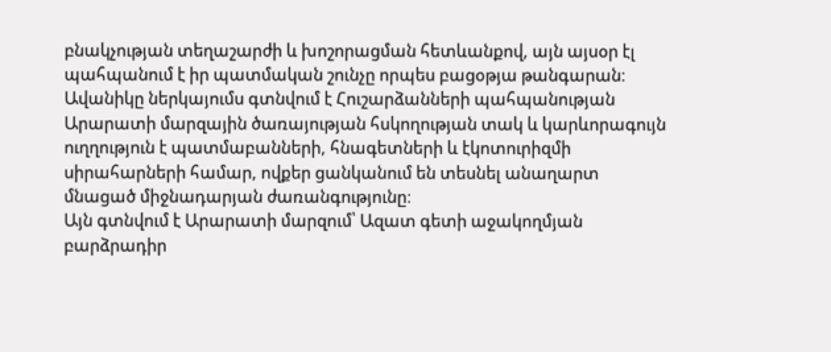բնակչության տեղաշարժի և խոշորացման հետևանքով, այն այսօր էլ պահպանում է իր պատմական շունչը որպես բացօթյա թանգարան։
Ավանիկը ներկայումս գտնվում է Հուշարձանների պահպանության Արարատի մարզային ծառայության հսկողության տակ և կարևորագույն ուղղություն է պատմաբանների, հնագետների և էկոտուրիզմի սիրահարների համար, ովքեր ցանկանում են տեսնել անաղարտ մնացած միջնադարյան ժառանգությունը։
Այն գտնվում է Արարատի մարզում՝ Ազատ գետի աջակողմյան բարձրադիր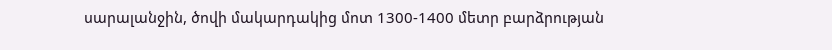սարալանջին, ծովի մակարդակից մոտ 1300-1400 մետր բարձրության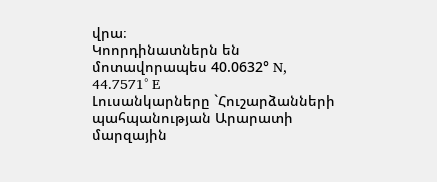վրա։
Կոորդինատներն են մոտավորապես 40.0632° N, 44.7571° E
Լուսանկարները `Հուշարձանների պահպանության Արարատի մարզային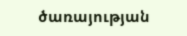ծառայության